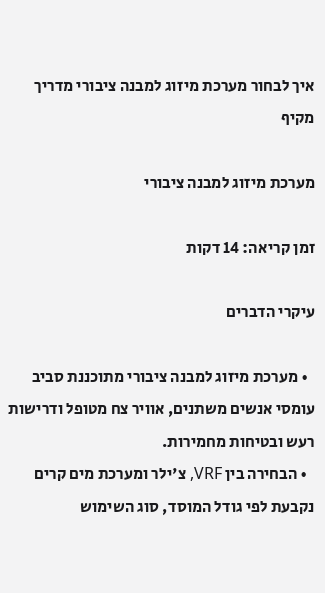איך לבחור מערכת מיזוג למבנה ציבורי מדריך מקיף

מערכת מיזוג למבנה ציבורי

זמן קריאה: 14 דקות

עיקרי הדברים

  • מערכת מיזוג למבנה ציבורי מתוכננת סביב עומסי אנשים משתנים, אוויר צח מטופל ודרישות רעש ובטיחות מחמירות.
  • הבחירה בין VRF, צ'ילר ומערכת מים קרים נקבעת לפי גודל המוסד, סוג השימוש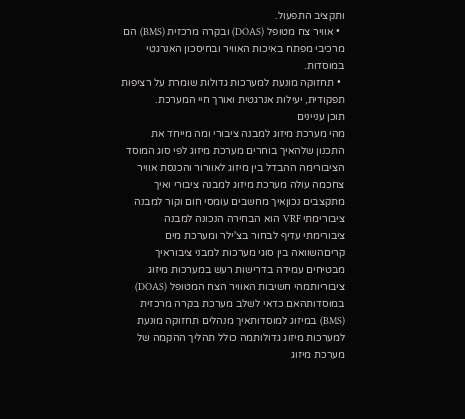ותקציב התפעול.
  • אוויר צח מטופל (DOAS) ובקרה מרכזית (BMS) הם מרכיבי מפתח באיכות האוויר ובחיסכון האנרגטי במוסדות.
  • תחזוקה מונעת למערכות גדולות שומרת על רציפות תפקודית, יעילות אנרגטית ואורך חיי המערכת.
תוכן עניינים
מהי מערכת מיזוג למבנה ציבורי ומה מייחד את התכנון שלהאיך בוחרים מערכת מיזוג לפי סוג המוסד הציבורימה ההבדל בין מיזוג לאוורור והכנסת אוויר צחכמה עולה מערכת מיזוג למבנה ציבורי ואיך מתקצבים נכוןאיך מחשבים עומסי חום וקור למבנה ציבורימתי VRF הוא הבחירה הנכונה למבנה ציבורימתי עדיף לבחור בצ'ילר ומערכת מים קריםהשוואה בין סוגי מערכות למבני ציבוראיך מבטיחים עמידה בדרישות רעש במערכות מיזוג ציבוריותמהי חשיבות האוויר הצח המטופל (DOAS) במוסדותהאם כדאי לשלב מערכת בקרה מרכזית (BMS) במיזוג למוסדותאיך מנהלים תחזוקה מונעת למערכות מיזוג גדולותמה כולל תהליך ההקמה של מערכת מיזוג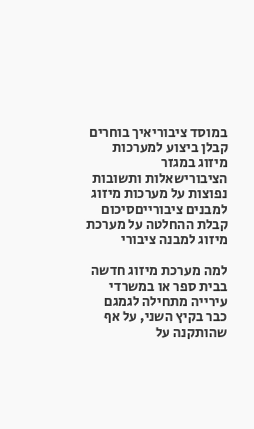במוסד ציבוריאיך בוחרים קבלן ביצוע למערכות מיזוג במגזר הציבורישאלות ותשובות נפוצות על מערכות מיזוג למבנים ציבורייםסיכום קבלת ההחלטה על מערכת מיזוג למבנה ציבורי

למה מערכת מיזוג חדשה בבית ספר או במשרדי עירייה מתחילה לגמגם כבר בקיץ השני, על אף שהותקנה על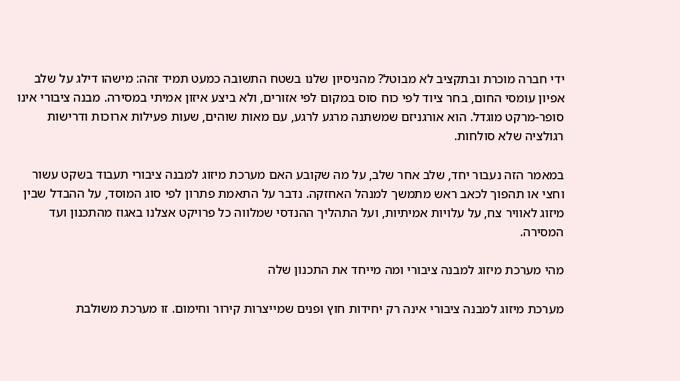ידי חברה מוכרת ובתקציב לא מבוטל? מהניסיון שלנו בשטח התשובה כמעט תמיד זהה: מישהו דילג על שלב אפיון עומסי החום, בחר ציוד לפי כוח סוס במקום לפי אזורים, ולא ביצע איזון אמיתי במסירה. מבנה ציבורי אינו סופר-מרקט מוגדל. הוא אורגניזם שמשתנה מרגע לרגע, עם מאות שוהים, שעות פעילות ארוכות ודרישות רגולציה שלא סולחות.

במאמר הזה נעבור יחד, שלב אחר שלב, על מה שקובע האם מערכת מיזוג למבנה ציבורי תעבוד בשקט עשור וחצי או תהפוך לכאב ראש מתמשך למנהל האחזקה. נדבר על התאמת פתרון לפי סוג המוסד, על ההבדל שבין מיזוג לאוויר צח, על עלויות אמיתיות, ועל התהליך ההנדסי שמלווה כל פרויקט אצלנו באגוז מהתכנון ועד המסירה.

מהי מערכת מיזוג למבנה ציבורי ומה מייחד את התכנון שלה

מערכת מיזוג למבנה ציבורי אינה רק יחידות חוץ ופנים שמייצרות קירור וחימום. זו מערכת משולבת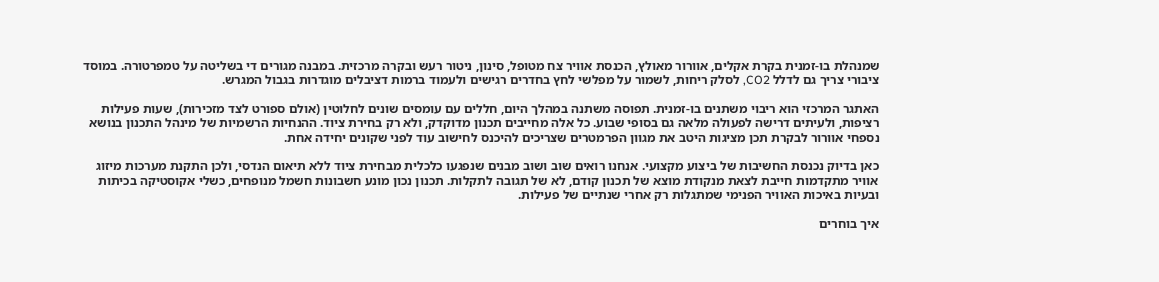שמנהלת בו-זמנית בקרת אקלים, אוורור מאולץ, הכנסת אוויר צח מטופל, סינון, ניטור רעש ובקרה מרכזית. במבנה מגורים די בשליטה על טמפרטורה. במוסד ציבורי צריך גם לדלל CO2, לסלק ריחות, לשמור על מפלשי לחץ בחדרים רגישים ולעמוד ברמות דציבלים מוגדרות בגבול המגרש.

האתגר המרכזי הוא ריבוי משתנים בו-זמנית. תפוסה משתנה במהלך היום, חללים עם עומסים שונים לחלוטין (אולם ספורט לצד מזכירות), שעות פעילות רציפות, ולעיתים דרישה לפעולה מלאה גם בסופי שבוע. כל אלה מחייבים תכנון מדוקדק, ולא רק בחירת ציוד. ההנחיות הרשמיות של מינהל התכנון בנושא נספחי אוורור לבקרת תכן מציגות היטב את מגוון הפרמטרים שצריכים להיכנס לחישוב עוד לפני שקונים יחידה אחת.

כאן בדיוק נכנסת החשיבות של ביצוע מקצועי. אנחנו רואים שוב ושוב מבנים שנפגעו כלכלית מבחירת ציוד ללא תיאום הנדסי, ולכן התקנת מערכות מיזוג אוויר מתקדמות חייבת לצאת מנקודת מוצא של תכנון קודם, לא של תגובה לתקלות. תכנון נכון מונע חשבונות חשמל מנופחים, כשלי אקוסטיקה בכיתות ובעיות באיכות האוויר הפנימי שמתגלות רק אחרי שנתיים של פעילות.

איך בוחרים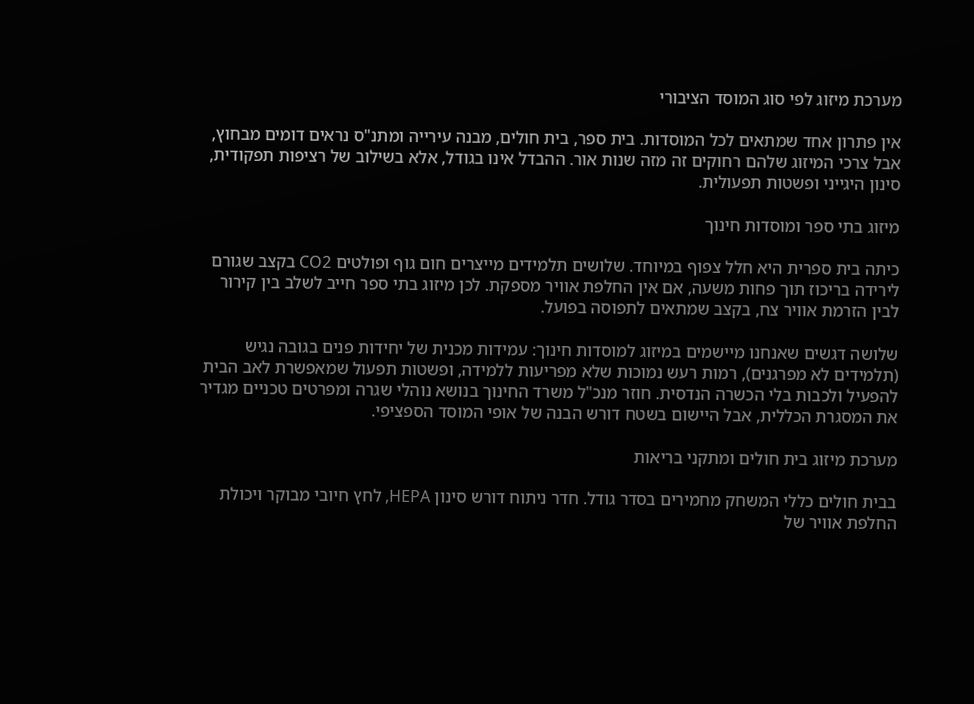מערכת מיזוג לפי סוג המוסד הציבורי

אין פתרון אחד שמתאים לכל המוסדות. בית ספר, בית חולים, מבנה עירייה ומתנ"ס נראים דומים מבחוץ, אבל צרכי המיזוג שלהם רחוקים זה מזה שנות אור. ההבדל אינו בגודל, אלא בשילוב של רציפות תפקודית, סינון היגייני ופשטות תפעולית.

מיזוג בתי ספר ומוסדות חינוך

כיתה בית ספרית היא חלל צפוף במיוחד. שלושים תלמידים מייצרים חום גוף ופולטים CO2 בקצב שגורם לירידה בריכוז תוך פחות משעה, אם אין החלפת אוויר מספקת. לכן מיזוג בתי ספר חייב לשלב בין קירור לבין הזרמת אוויר צח, בקצב שמתאים לתפוסה בפועל.

שלושה דגשים שאנחנו מיישמים במיזוג למוסדות חינוך: עמידות מכנית של יחידות פנים בגובה נגיש (תלמידים לא מפרגנים), רמות רעש נמוכות שלא מפריעות ללמידה, ופשטות תפעול שמאפשרת לאב הבית להפעיל ולכבות בלי הכשרה הנדסית. חוזר מנכ"ל משרד החינוך בנושא נוהלי שגרה ומפרטים טכניים מגדיר את המסגרת הכללית, אבל היישום בשטח דורש הבנה של אופי המוסד הספציפי.

מערכת מיזוג בית חולים ומתקני בריאות

בבית חולים כללי המשחק מחמירים בסדר גודל. חדר ניתוח דורש סינון HEPA, לחץ חיובי מבוקר ויכולת החלפת אוויר של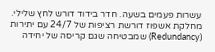עשרות פעמים בשעה. חדר בידוד דורש לחץ שלילי. מחלקת אשפוז דורשת רציפות של 24/7 עם יתירות (Redundancy) שמבטיחה שגם קריסה של יחידה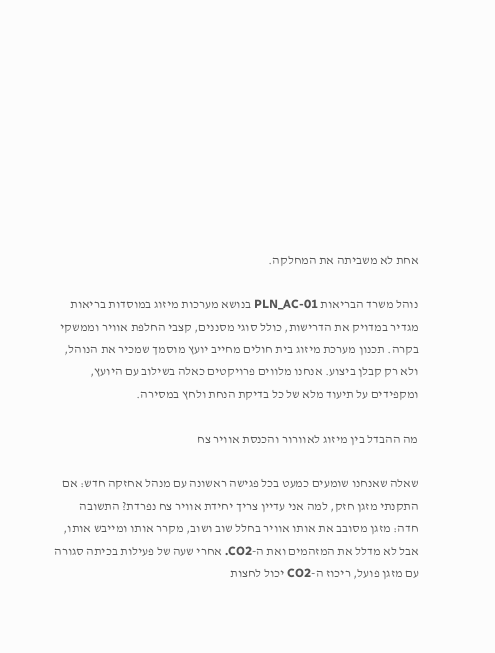אחת לא משביתה את המחלקה.

נוהל משרד הבריאות PLN_AC-01 בנושא מערכות מיזוג במוסדות בריאות מגדיר במדויק את הדרישות, כולל סוגי מסננים, קצבי החלפת אוויר וממשקי בקרה. תכנון מערכת מיזוג בית חולים מחייב יועץ מוסמך שמכיר את הנוהל, ולא רק קבלן ביצוע. אנחנו מלווים פרויקטים כאלה בשילוב עם היועץ, ומקפידים על תיעוד מלא של כל בדיקת הנחת ולחץ במסירה.

מה ההבדל בין מיזוג לאוורור והכנסת אוויר צח

שאלה שאנחנו שומעים כמעט בכל פגישה ראשונה עם מנהל אחזקה חדש: אם התקנתי מזגן חזק, למה אני עדיין צריך יחידת אוויר צח נפרדת? התשובה חדה: מזגן מסובב את אותו אוויר בחלל שוב ושוב, מקרר אותו ומייבש אותו, אבל לא מדלל את המזהמים ואת ה-CO2. אחרי שעה של פעילות בכיתה סגורה עם מזגן פועל, ריכוז ה-CO2 יכול לחצות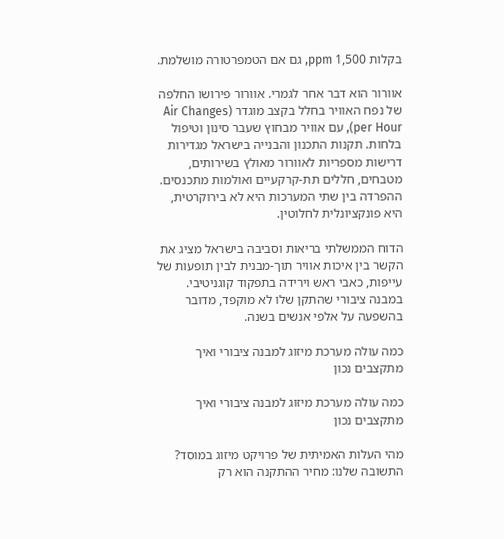בקלות 1,500 ppm, גם אם הטמפרטורה מושלמת.

אוורור הוא דבר אחר לגמרי. אוורור פירושו החלפה של נפח האוויר בחלל בקצב מוגדר (Air Changes per Hour), עם אוויר מבחוץ שעבר סינון וטיפול בלחות. תקנות התכנון והבנייה בישראל מגדירות דרישות מספריות לאוורור מאולץ בשירותים, מטבחים, חללים תת-קרקעיים ואולמות מתכנסים. ההפרדה בין שתי המערכות היא לא בירוקרטית, היא פונקציונלית לחלוטין.

הדוח הממשלתי בריאות וסביבה בישראל מציג את הקשר בין איכות אוויר תוך-מבנית לבין תופעות של עייפות, כאבי ראש וירידה בתפקוד קוגניטיבי. במבנה ציבורי שהתקן שלו לא מוקפד, מדובר בהשפעה על אלפי אנשים בשנה.

כמה עולה מערכת מיזוג למבנה ציבורי ואיך מתקצבים נכון

כמה עולה מערכת מיזוג למבנה ציבורי ואיך מתקצבים נכון

מהי העלות האמיתית של פרויקט מיזוג במוסד? התשובה שלנו: מחיר ההתקנה הוא רק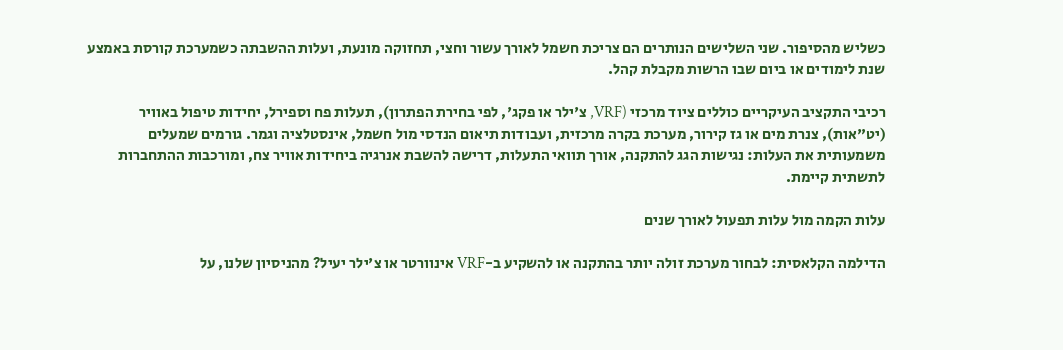כשליש מהסיפור. שני השלישים הנותרים הם צריכת חשמל לאורך עשור וחצי, תחזוקה מונעת, ועלות ההשבתה כשמערכת קורסת באמצע שנת לימודים או ביום שבו הרשות מקבלת קהל.

רכיבי התקציב העיקריים כוללים ציוד מרכזי (VRF, צ'ילר או פקג', לפי בחירת הפתרון), תעלות פח וספירל, יחידות טיפול באוויר (יט"אות), צנרת מים או גז קירור, מערכת בקרה מרכזית, ועבודות תיאום הנדסי מול חשמל, אינסטלציה וגמר. גורמים שמעלים משמעותית את העלות: נגישות הגג להתקנה, אורך תוואי התעלות, דרישה להשבת אנרגיה ביחידות אוויר צח, ומורכבות ההתחברות לתשתית קיימת.

עלות הקמה מול עלות תפעול לאורך שנים

הדילמה הקלאסית: לבחור מערכת זולה יותר בהתקנה או להשקיע ב-VRF אינוורטר או צ'ילר יעיל? מהניסיון שלנו, על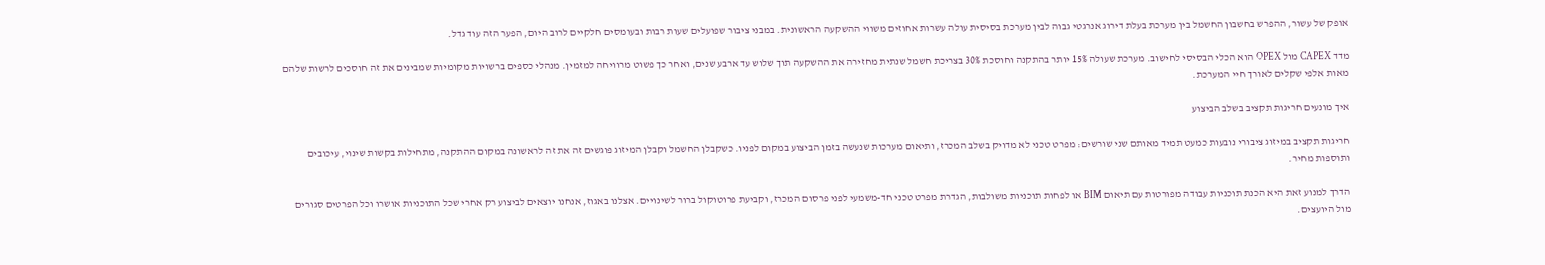אופק של עשור, ההפרש בחשבון החשמל בין מערכת בעלת דירוג אנרגטי גבוה לבין מערכת בסיסית עולה עשרות אחוזים משווי ההשקעה הראשונית. במבני ציבור שפועלים שעות רבות ובעומסים חלקיים לרוב היום, הפער הזה עוד גדל.

מדד CAPEX מול OPEX הוא הכלי הבסיסי לחישוב. מערכת שעולה 15% יותר בהתקנה וחוסכת 30% בצריכת חשמל שנתית מחזירה את ההשקעה תוך שלוש עד ארבע שנים, ואחר כך פשוט מרוויחה למזמין. מנהלי כספים ברשויות מקומיות שמבינים את זה חוסכים לרשות שלהם מאות אלפי שקלים לאורך חיי המערכת.

איך מונעים חריגות תקציב בשלב הביצוע

חריגות תקציב במיזוג ציבורי נובעות כמעט תמיד מאותם שני שורשים: מפרט טכני לא מדויק בשלב המכרז, ותיאום מערכות שנעשה בזמן הביצוע במקום לפניו. כשקבלן החשמל וקבלן המיזוג פוגשים זה את זה לראשונה במקום ההתקנה, מתחילות בקשות שינוי, עיכובים ותוספות מחיר.

הדרך למנוע זאת היא הכנת תוכניות עבודה מפורטות עם תיאום BIM או לפחות תוכניות משולבות, הגדרת מפרט טכני חד-משמעי לפני פרסום המכרז, וקביעת פרוטוקול ברור לשינויים. אצלנו באגוז, אנחנו יוצאים לביצוע רק אחרי שכל התוכניות אושרו וכל הפרטים סגורים מול היועצים.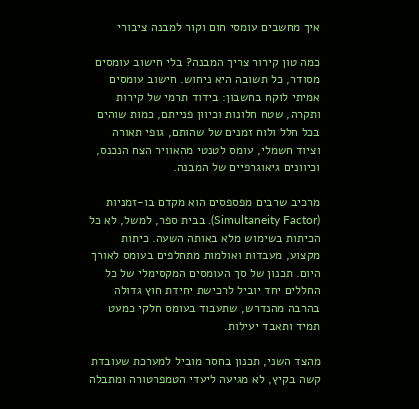איך מחשבים עומסי חום וקור למבנה ציבורי

כמה טון קירור צריך המבנה? בלי חישוב עומסים מסודר, כל תשובה היא ניחוש. חישוב עומסים אמיתי לוקח בחשבון: בידוד תרמי של קירות ותקרה, שטח חלונות וכיוון פנייתם, כמות שוהים בכל חלל ולוח זמנים של שהותם, גופי תאורה וציוד חשמלי, עומס לטנטי מהאוויר הצח הנכנס, וכיוונים גיאוגרפיים של המבנה.

מרכיב שרבים מפספסים הוא מקדם בו-זמניות (Simultaneity Factor). בבית ספר, למשל, לא כל הכיתות בשימוש מלא באותה השעה. כיתות מקצוע, מעבדות ואולמות מתחלפים בעומס לאורך היום. תכנון של סך העומסים המקסימלי של כל החללים יחד יוביל לרכישת יחידת חוץ גדולה בהרבה מהנדרש, שתעבוד בעומס חלקי כמעט תמיד ותאבד יעילות.

מהצד השני, תכנון בחסר מוביל למערכת שעובדת קשה בקיץ, לא מגיעה ליעדי הטמפרטורה ומתבלה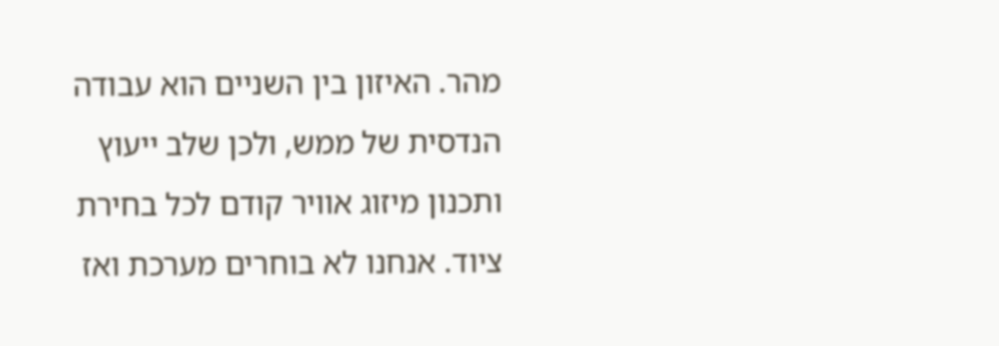מהר. האיזון בין השניים הוא עבודה הנדסית של ממש, ולכן שלב ייעוץ ותכנון מיזוג אוויר קודם לכל בחירת ציוד. אנחנו לא בוחרים מערכת ואז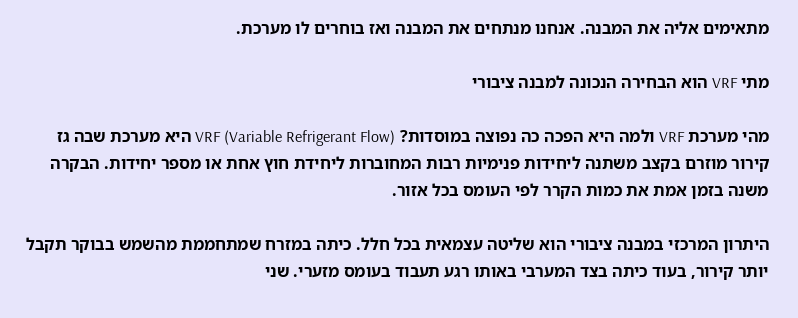מתאימים אליה את המבנה. אנחנו מנתחים את המבנה ואז בוחרים לו מערכת.

מתי VRF הוא הבחירה הנכונה למבנה ציבורי

מהי מערכת VRF ולמה היא הפכה כה נפוצה במוסדות? VRF (Variable Refrigerant Flow) היא מערכת שבה גז קירור מוזרם בקצב משתנה ליחידות פנימיות רבות המחוברות ליחידת חוץ אחת או מספר יחידות. הבקרה משנה בזמן אמת את כמות הקרר לפי העומס בכל אזור.

היתרון המרכזי במבנה ציבורי הוא שליטה עצמאית בכל חלל. כיתה במזרח שמתחממת מהשמש בבוקר תקבל יותר קירור, בעוד כיתה בצד המערבי באותו רגע תעבוד בעומס מזערי. שני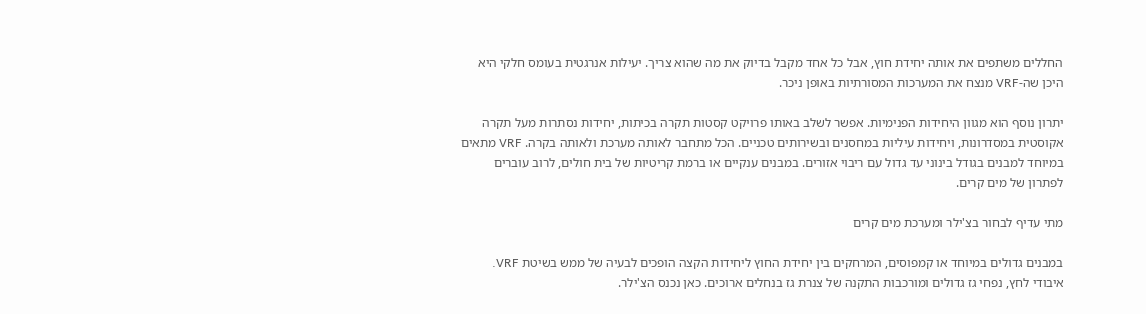החללים משתפים את אותה יחידת חוץ, אבל כל אחד מקבל בדיוק את מה שהוא צריך. יעילות אנרגטית בעומס חלקי היא היכן שה-VRF מנצח את המערכות המסורתיות באופן ניכר.

יתרון נוסף הוא מגוון היחידות הפנימיות. אפשר לשלב באותו פרויקט קסטות תקרה בכיתות, יחידות נסתרות מעל תקרה אקוסטית במסדרונות, ויחידות עיליות במחסנים ובשירותים טכניים. הכל מתחבר לאותה מערכת ולאותה בקרה. VRF מתאים במיוחד למבנים בגודל בינוני עד גדול עם ריבוי אזורים. במבנים ענקיים או ברמת קריטיות של בית חולים, לרוב עוברים לפתרון של מים קרים.

מתי עדיף לבחור בצ'ילר ומערכת מים קרים

במבנים גדולים במיוחד או קמפוסים, המרחקים בין יחידת החוץ ליחידות הקצה הופכים לבעיה של ממש בשיטת VRF. איבודי לחץ, נפחי גז גדולים ומורכבות התקנה של צנרת גז בנחלים ארוכים. כאן נכנס הצ'ילר.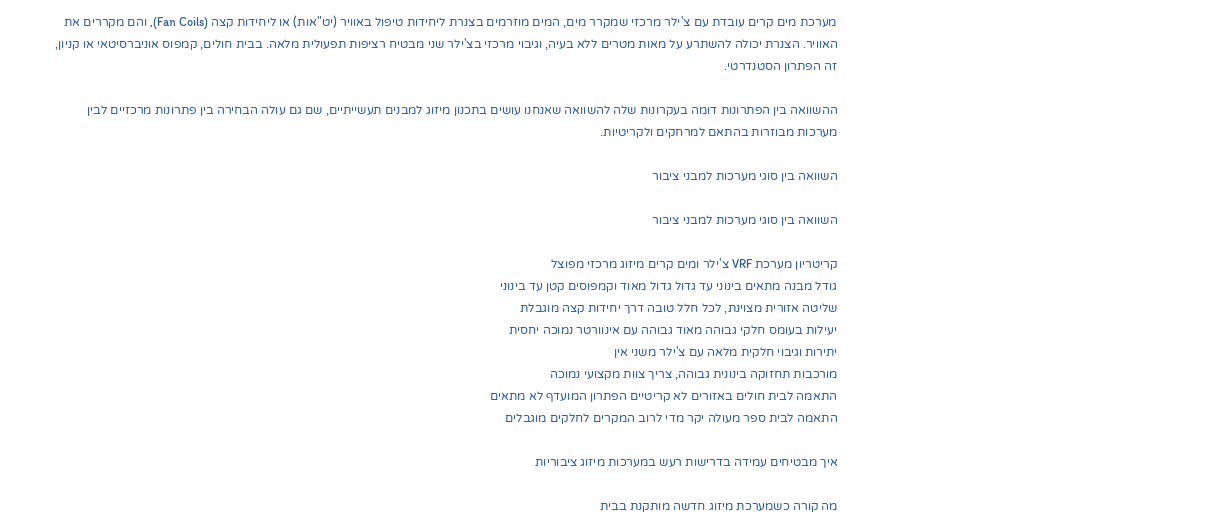מערכת מים קרים עובדת עם צ'ילר מרכזי שמקרר מים, המים מוזרמים בצנרת ליחידות טיפול באוויר (יט"אות) או ליחידות קצה (Fan Coils), והם מקררים את האוויר. הצנרת יכולה להשתרע על מאות מטרים ללא בעיה, וגיבוי מרכזי בצ'ילר שני מבטיח רציפות תפעולית מלאה. בבית חולים, קמפוס אוניברסיטאי או קניון, זה הפתרון הסטנדרטי.

ההשוואה בין הפתרונות דומה בעקרונות שלה להשוואה שאנחנו עושים בתכנון מיזוג למבנים תעשייתיים, שם גם עולה הבחירה בין פתרונות מרכזיים לבין מערכות מבוזרות בהתאם למרחקים ולקריטיות.

השוואה בין סוגי מערכות למבני ציבור

השוואה בין סוגי מערכות למבני ציבור

קריטריון מערכת VRF צ'ילר ומים קרים מיזוג מרכזי מפוצל
גודל מבנה מתאים בינוני עד גדול גדול מאוד וקמפוסים קטן עד בינוני
שליטה אזורית מצוינת, לכל חלל טובה דרך יחידות קצה מוגבלת
יעילות בעומס חלקי גבוהה מאוד גבוהה עם אינוורטר נמוכה יחסית
יתירות וגיבוי חלקית מלאה עם צ'ילר משני אין
מורכבות תחזוקה בינונית גבוהה, צריך צוות מקצועי נמוכה
התאמה לבית חולים באזורים לא קריטיים הפתרון המועדף לא מתאים
התאמה לבית ספר מעולה יקר מדי לרוב המקרים לחלקים מוגבלים

איך מבטיחים עמידה בדרישות רעש במערכות מיזוג ציבוריות

מה קורה כשמערכת מיזוג חדשה מותקנת בבית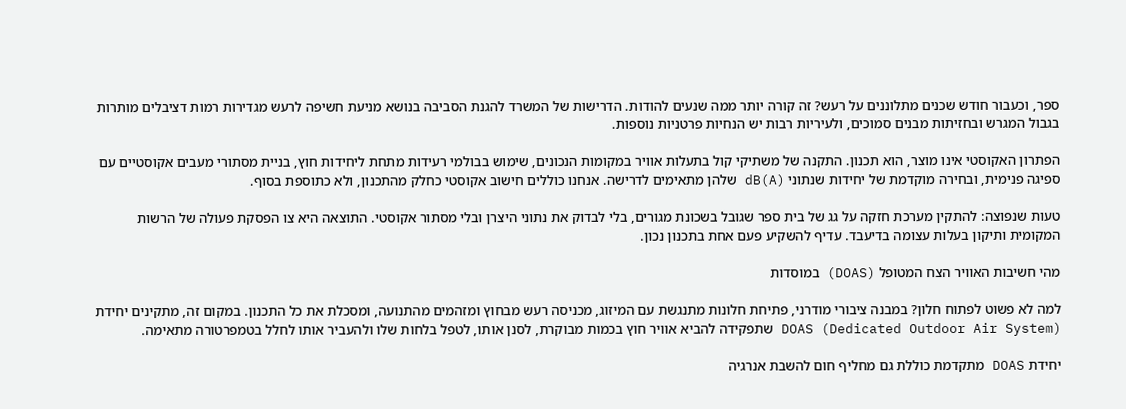ספר, וכעבור חודש שכנים מתלוננים על רעש? זה קורה יותר ממה שנעים להודות. הדרישות של המשרד להגנת הסביבה בנושא מניעת חשיפה לרעש מגדירות רמות דציבלים מותרות בגבול המגרש ובחזיתות מבנים סמוכים, ולעיריות רבות יש הנחיות פרטניות נוספות.

הפתרון האקוסטי אינו מוצר, הוא תכנון. התקנה של משתיקי קול בתעלות אוויר במקומות הנכונים, שימוש בבולמי רעידות מתחת ליחידות חוץ, בניית מסתורי מעבים אקוסטיים עם ספיגה פנימית, ובחירה מוקדמת של יחידות שנתוני dB(A) שלהן מתאימים לדרישה. אנחנו כוללים חישוב אקוסטי כחלק מהתכנון, ולא כתוספת בסוף.

טעות שנפוצה: להתקין מערכת חזקה על גג של בית ספר שגובל בשכונת מגורים, בלי לבדוק את נתוני היצרן ובלי מסתור אקוסטי. התוצאה היא צו הפסקת פעולה של הרשות המקומית ותיקון בעלות עצומה בדיעבד. עדיף להשקיע פעם אחת בתכנון נכון.

מהי חשיבות האוויר הצח המטופל (DOAS) במוסדות

למה לא פשוט לפתוח חלון? במבנה ציבורי מודרני, פתיחת חלונות מתנגשת עם המיזוג, מכניסה רעש מבחוץ ומזהמים מהתנועה, ומסכלת את כל התכנון. במקום זה, מתקינים יחידת DOAS (Dedicated Outdoor Air System) שתפקידה להביא אוויר חוץ בכמות מבוקרת, לסנן אותו, לטפל בלחות שלו ולהעביר אותו לחלל בטמפרטורה מתאימה.

יחידת DOAS מתקדמת כוללת גם מחליף חום להשבת אנרגיה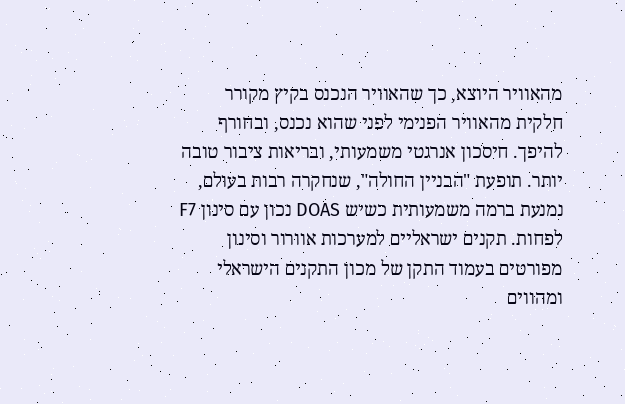מהאוויר היוצא, כך שהאוויר הנכנס בקיץ מקורר חלקית מהאוויר הפנימי לפני שהוא נכנס, ובחורף להיפך. חיסכון אנרגטי משמעותי, ובריאות ציבור טובה יותר. תופעת "הבניין החולה", שנחקרה רבות בעולם, נמנעת ברמה משמעותית כשיש DOAS נכון עם סינון F7 לפחות. תקנים ישראליים למערכות אוורור וסינון מפורטים בעמוד התקן של מכון התקנים הישראלי ומהווים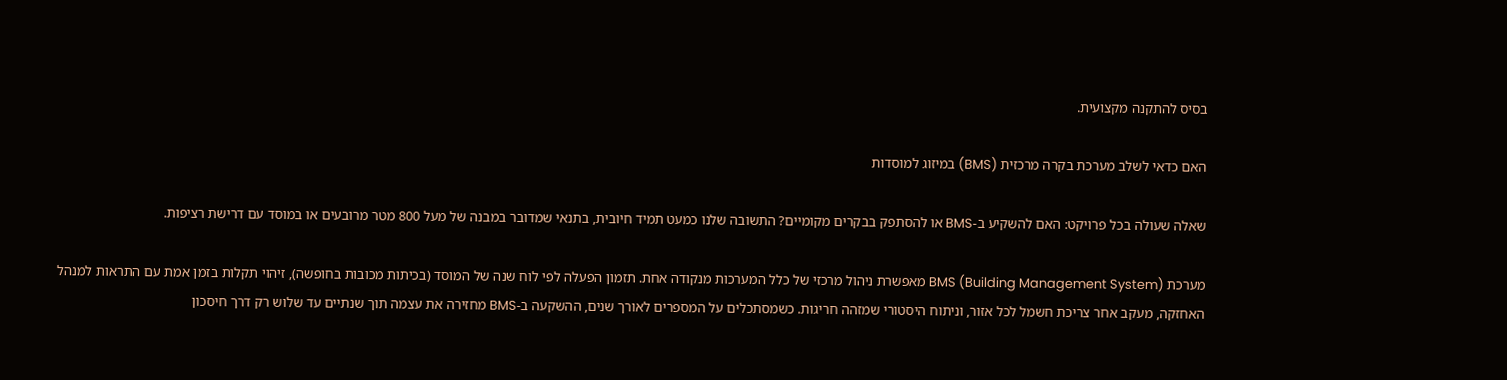בסיס להתקנה מקצועית.

האם כדאי לשלב מערכת בקרה מרכזית (BMS) במיזוג למוסדות

שאלה שעולה בכל פרויקט: האם להשקיע ב-BMS או להסתפק בבקרים מקומיים? התשובה שלנו כמעט תמיד חיובית, בתנאי שמדובר במבנה של מעל 800 מטר מרובעים או במוסד עם דרישת רציפות.

מערכת BMS (Building Management System) מאפשרת ניהול מרכזי של כלל המערכות מנקודה אחת. תזמון הפעלה לפי לוח שנה של המוסד (בכיתות מכובות בחופשה), זיהוי תקלות בזמן אמת עם התראות למנהל האחזקה, מעקב אחר צריכת חשמל לכל אזור, וניתוח היסטורי שמזהה חריגות. כשמסתכלים על המספרים לאורך שנים, ההשקעה ב-BMS מחזירה את עצמה תוך שנתיים עד שלוש רק דרך חיסכון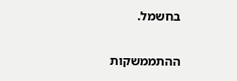בחשמל.

ההתממשקות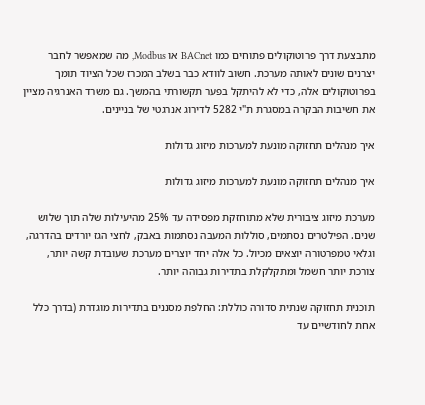מתבצעת דרך פרוטוקולים פתוחים כמו BACnet או Modbus, מה שמאפשר לחבר יצרנים שונים לאותה מערכת. חשוב לוודא כבר בשלב המכרז שכל הציוד תומך בפרוטוקולים אלה, כדי לא להיתקל בפער תקשורתי בהמשך. גם משרד האנרגיה מציין את חשיבות הבקרה במסגרת ת"י 5282 לדירוג אנרגטי של בניינים.

איך מנהלים תחזוקה מונעת למערכות מיזוג גדולות

איך מנהלים תחזוקה מונעת למערכות מיזוג גדולות

מערכת מיזוג ציבורית שלא מתוחזקת מפסידה עד 25% מהיעילות שלה תוך שלוש שנים. הפילטרים נסתמים, סוללות המעבה נסתמות באבק, לחצי הגז יורדים בהדרגה, וגלאי טמפרטורה יוצאים מכיול. כל אלה יחד יוצרים מערכת שעובדת קשה יותר, צורכת יותר חשמל ומתקלקלת בתדירות גבוהה יותר.

תוכנית תחזוקה שנתית סדורה כוללת: החלפת מסננים בתדירות מוגדרת (בדרך כלל אחת לחודשיים עד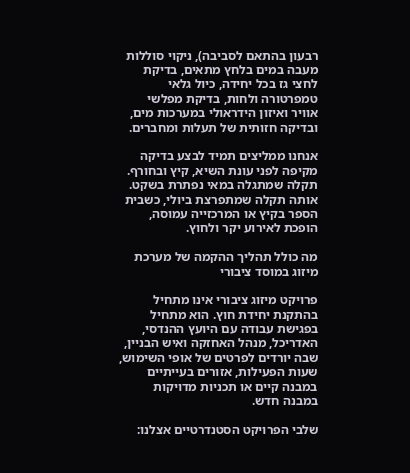רבעון בהתאם לסביבה), ניקוי סוללות מעבה במים בלחץ מתאים, בדיקת לחצי גז בכל יחידה, כיול גלאי טמפרטורה ולחות, בדיקת מפלשי אוויר ואיזון הידראולי במערכות מים, ובדיקה חזותית של תעלות ומחברים.

אנחנו ממליצים תמיד לבצע בדיקה מקיפה לפני עונת השיא, קיץ ובחורף. תקלה שמתגלה במאי נפתרת בשקט. אותה תקלה שמתפרצת ביולי, כשבית הספר בקיץ או המרכזייה עמוסה, הופכת לאירוע יקר ולחוץ.

מה כולל תהליך ההקמה של מערכת מיזוג במוסד ציבורי

פרויקט מיזוג ציבורי אינו מתחיל בהתקנת יחידת חוץ. הוא מתחיל בפגישת עבודה עם היועץ ההנדסי, האדריכל, מנהל האחזקה ואיש הבניין, שבה יורדים לפרטים של אופי השימוש, שעות הפעילות, אזורים בעייתיים במבנה קיים או תכניות מדויקות במבנה חדש.

שלבי הפרויקט הסטנדרטיים אצלנו: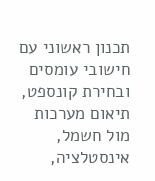תכנון ראשוני עם חישובי עומסים ובחירת קונספט, תיאום מערכות מול חשמל, אינסטלציה,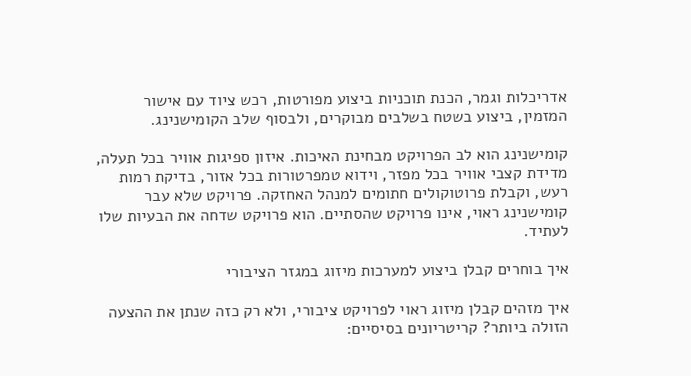אדריכלות וגמר, הכנת תוכניות ביצוע מפורטות, רכש ציוד עם אישור המזמין, ביצוע בשטח בשלבים מבוקרים, ולבסוף שלב הקומישנינג.

קומישנינג הוא לב הפרויקט מבחינת האיכות. איזון ספיגות אוויר בכל תעלה, מדידת קצבי אוויר בכל מפזר, וידוא טמפרטורות בכל אזור, בדיקת רמות רעש, וקבלת פרוטוקולים חתומים למנהל האחזקה. פרויקט שלא עבר קומישנינג ראוי, אינו פרויקט שהסתיים. הוא פרויקט שדחה את הבעיות שלו לעתיד.

איך בוחרים קבלן ביצוע למערכות מיזוג במגזר הציבורי

איך מזהים קבלן מיזוג ראוי לפרויקט ציבורי, ולא רק כזה שנתן את ההצעה הזולה ביותר? קריטריונים בסיסיים: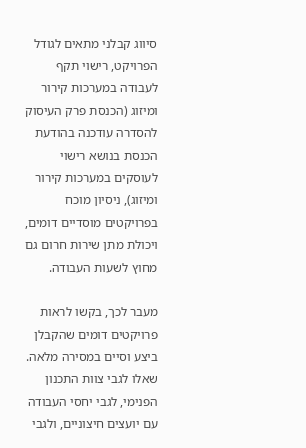סיווג קבלני מתאים לגודל הפרויקט, רישוי תקף לעבודה במערכות קירור ומיזוג (הכנסת פרק העיסוק להסדרה עודכנה בהודעת הכנסת בנושא רישוי לעוסקים במערכות קירור ומיזוג), ניסיון מוכח בפרויקטים מוסדיים דומים, ויכולת מתן שירות חרום גם מחוץ לשעות העבודה.

מעבר לכך, בקשו לראות פרויקטים דומים שהקבלן ביצע וסיים במסירה מלאה. שאלו לגבי צוות התכנון הפנימי, לגבי יחסי העבודה עם יועצים חיצוניים, ולגבי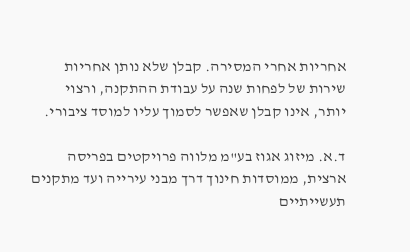אחריות אחרי המסירה. קבלן שלא נותן אחריות שירות של לפחות שנה על עבודת ההתקנה, ורצוי יותר, אינו קבלן שאפשר לסמוך עליו למוסד ציבורי.

ד.א. מיזוג אגוז בע"מ מלווה פרויקטים בפריסה ארצית, ממוסדות חינוך דרך מבני עירייה ועד מתקנים תעשייתיים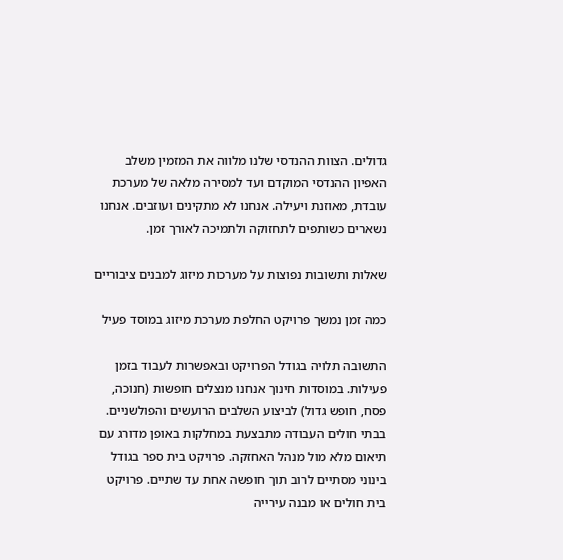גדולים. הצוות ההנדסי שלנו מלווה את המזמין משלב האפיון ההנדסי המוקדם ועד למסירה מלאה של מערכת עובדת, מאוזנת ויעילה. אנחנו לא מתקינים ועוזבים. אנחנו נשארים כשותפים לתחזוקה ולתמיכה לאורך זמן.

שאלות ותשובות נפוצות על מערכות מיזוג למבנים ציבוריים

כמה זמן נמשך פרויקט החלפת מערכת מיזוג במוסד פעיל

התשובה תלויה בגודל הפרויקט ובאפשרות לעבוד בזמן פעילות. במוסדות חינוך אנחנו מנצלים חופשות (חנוכה, פסח, חופש גדול) לביצוע השלבים הרועשים והפולשניים. בבתי חולים העבודה מתבצעת במחלקות באופן מדורג עם תיאום מלא מול מנהל האחזקה. פרויקט בית ספר בגודל בינוני מסתיים לרוב תוך חופשה אחת עד שתיים. פרויקט בית חולים או מבנה עירייה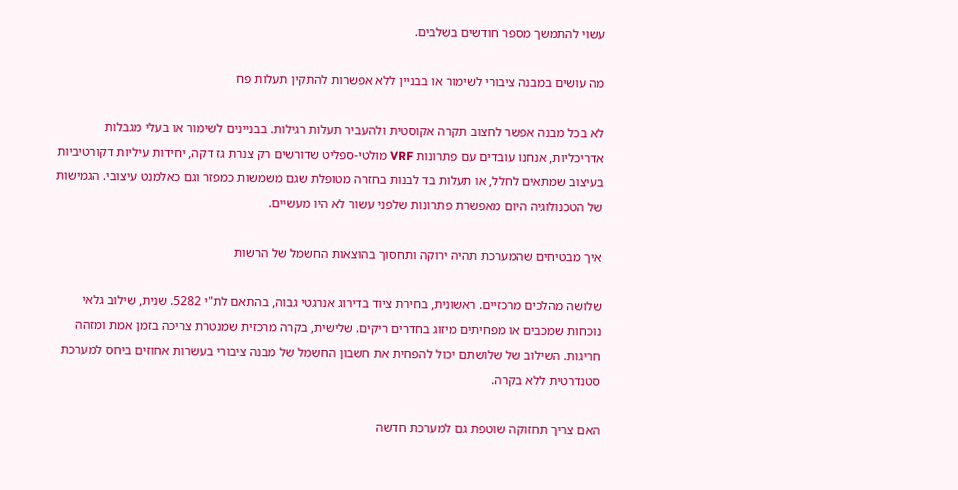עשוי להתמשך מספר חודשים בשלבים.

מה עושים במבנה ציבורי לשימור או בבניין ללא אפשרות להתקין תעלות פח

לא בכל מבנה אפשר לחצוב תקרה אקוסטית ולהעביר תעלות רגילות. בבניינים לשימור או בעלי מגבלות אדריכליות, אנחנו עובדים עם פתרונות VRF מולטי-ספליט שדורשים רק צנרת גז דקה, יחידות עיליות דקורטיביות בעיצוב שמתאים לחלל, או תעלות בד לבנות בחזרה מטופלת שגם משמשות כמפזר וגם כאלמנט עיצובי. הגמישות של הטכנולוגיה היום מאפשרת פתרונות שלפני עשור לא היו מעשיים.

איך מבטיחים שהמערכת תהיה ירוקה ותחסוך בהוצאות החשמל של הרשות

שלושה מהלכים מרכזיים. ראשונית, בחירת ציוד בדירוג אנרגטי גבוה, בהתאם לת"י 5282. שנית, שילוב גלאי נוכחות שמכבים או מפחיתים מיזוג בחדרים ריקים. שלישית, בקרה מרכזית שמנטרת צריכה בזמן אמת ומזהה חריגות. השילוב של שלושתם יכול להפחית את חשבון החשמל של מבנה ציבורי בעשרות אחוזים ביחס למערכת סטנדרטית ללא בקרה.

האם צריך תחזוקה שוטפת גם למערכת חדשה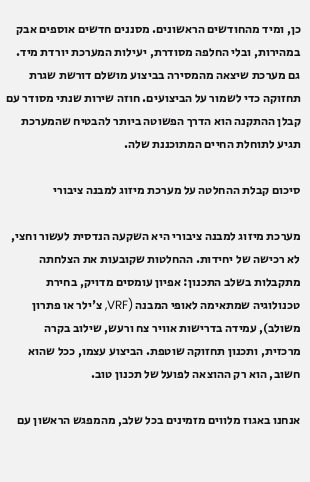כן, ומיד מהחודשים הראשונים. מסננים חדשים אוספים אבק במהירות, ובלי החלפה מסודרת, יעילות המערכת יורדת מיד. גם מערכת שיצאה מהמסירה בביצוע מושלם דורשת שגרת תחזוקה כדי לשמור על הביצועים. חוזה שירות שנתי מסודר עם קבלן ההתקנה הוא הדרך הפשוטה ביותר להבטיח שהמערכת תגיע לתוחלת החיים המתוכננת שלה.

סיכום קבלת ההחלטה על מערכת מיזוג למבנה ציבורי

מערכת מיזוג למבנה ציבורי היא השקעה הנדסית לעשור וחצי, לא רכישה של יחידות. ההחלטות שקובעות את הצלחתה מתקבלות בשלב התכנון: אפיון עומסים מדויק, בחירת טכנולוגיה שמתאימה לאופי המבנה (VRF, צ'ילר או פתרון משולב), עמידה בדרישות אוויר צח ורעש, שילוב בקרה מרכזית, ותכנון תחזוקה שוטפת. הביצוע עצמו, ככל שהוא חשוב, הוא רק ההוצאה לפועל של תכנון טוב.

אנחנו באגוז מלווים מזמינים בכל שלב, מהמפגש הראשון עם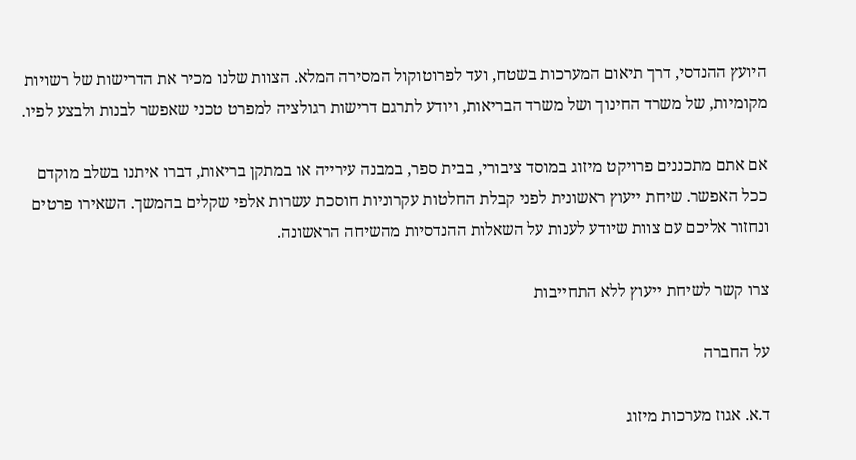היועץ ההנדסי, דרך תיאום המערכות בשטח, ועד לפרוטוקול המסירה המלא. הצוות שלנו מכיר את הדרישות של רשויות מקומיות, של משרד החינוך ושל משרד הבריאות, ויודע לתרגם דרישות רגולציה למפרט טכני שאפשר לבנות ולבצע לפיו.

אם אתם מתכננים פרויקט מיזוג במוסד ציבורי, בבית ספר, במבנה עירייה או במתקן בריאות, דברו איתנו בשלב מוקדם ככל האפשר. שיחת ייעוץ ראשונית לפני קבלת החלטות עקרוניות חוסכת עשרות אלפי שקלים בהמשך. השאירו פרטים ונחזור אליכם עם צוות שיודע לענות על השאלות ההנדסיות מהשיחה הראשונה.

צרו קשר לשיחת ייעוץ ללא התחייבות

על החברה

ד.א. אגוז מערכות מיזוג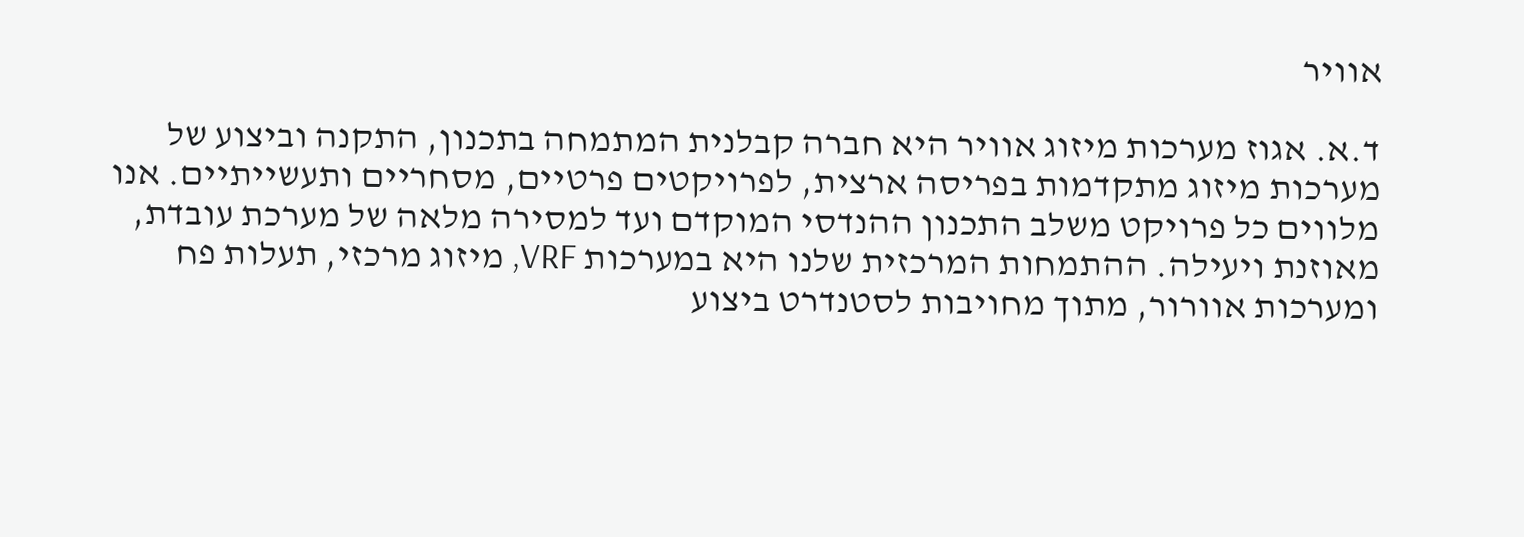אוויר

ד.א. אגוז מערכות מיזוג אוויר היא חברה קבלנית המתמחה בתכנון, התקנה וביצוע של מערכות מיזוג מתקדמות בפריסה ארצית, לפרויקטים פרטיים, מסחריים ותעשייתיים. אנו מלווים כל פרויקט משלב התכנון ההנדסי המוקדם ועד למסירה מלאה של מערכת עובדת, מאוזנת ויעילה. ההתמחות המרכזית שלנו היא במערכות VRF, מיזוג מרכזי, תעלות פח ומערכות אוורור, מתוך מחויבות לסטנדרט ביצוע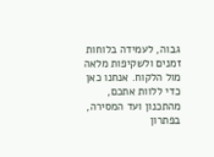גבוה, לעמידה בלוחות זמנים ולשקיפות מלאה מול הלקוח. אנחנו כאן כדי ללוות אתכם, מהתכנון ועד המסירה, בפתרון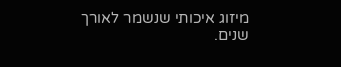מיזוג איכותי שנשמר לאורך שנים.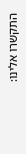התקשרו אלינו: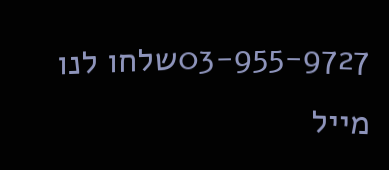03-955-9727שלחו לנו מייל